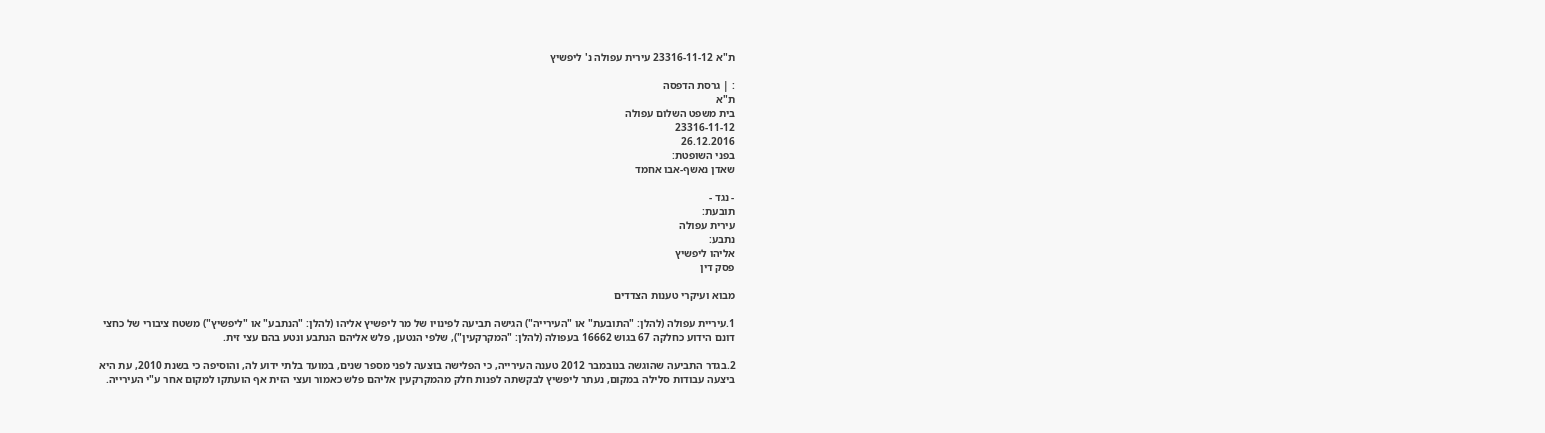ת"א 23316-11-12 עירית עפולה נ' ליפשיץ

: | גרסת הדפסה
ת"א
בית משפט השלום עפולה
23316-11-12
26.12.2016
בפני השופטת:
שאדן נאשף-אבו אחמד

- נגד -
תובעת:
עירית עפולה
נתבע:
אליהו ליפשיץ
פסק דין

מבוא ועיקרי טענות הצדדים

1.עיריית עפולה (להלן: "התובעת" או "העירייה") הגישה תביעה לפינויו של מר ליפשיץ אליהו (להלן: "הנתבע" או "ליפשיץ") משטח ציבורי של כחצי דונם הידוע כחלקה 67 בגוש 16662 בעפולה (להלן: "המקרקעין"), שלפי הנטען, פלש אליהם הנתבע ונטע בהם עצי זית.

2.בגדר התביעה שהוגשה בנובמבר 2012 טענה העירייה, כי הפלישה בוצעה לפני מספר שנים, במועד בלתי ידוע לה, והוסיפה כי בשנת 2010, עת היא ביצעה עבודות סלילה במקום, נעתר ליפשיץ לבקשתה לפנות חלק מהמקרקעין אליהם פלש כאמור ועצי הזית אף הועתקו למקום אחר ע"י העירייה.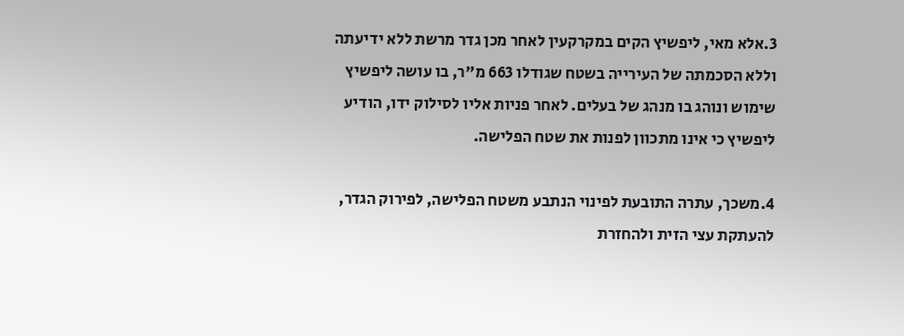3.אלא מאי, ליפשיץ הקים במקרקעין לאחר מכן גדר מרשת ללא ידיעתה וללא הסכמתה של העירייה בשטח שגודלו 663 מ"ר, בו עושה ליפשיץ שימוש ונוהג בו מנהג של בעלים. לאחר פניות אליו לסילוק ידו, הודיע ליפשיץ כי אינו מתכוון לפנות את שטח הפלישה.

4.משכך, עתרה התובעת לפינוי הנתבע משטח הפלישה, לפירוק הגדר, להעתקת עצי הזית ולהחזרת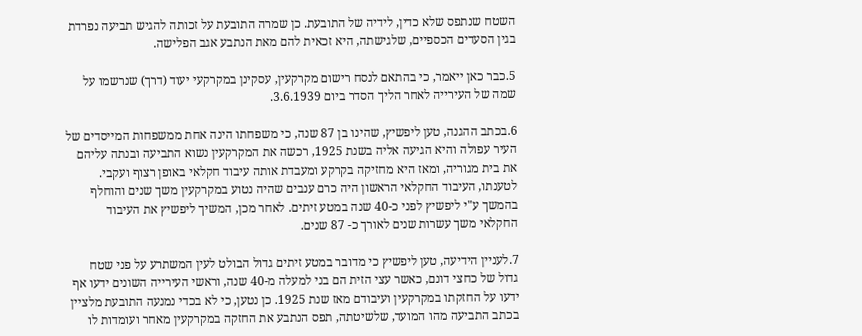השטח שנתפס שלא כדין, לידיה של התובעת. כן שמרה התובעת על זכותה להגיש תביעה נפרדת בגין הסעדים הכספיים, שלגישתה, היא זכאית להם מאת הנתבע אגב הפלישה.

5.כבר כאן ייאמר, כי בהתאם לנסח רישום מקרקעין, עסקינן במקרקעי יעוד (דרך) שנרשמו על שמה של העירייה לאחר הליך הסדר ביום 3.6.1939.

6.בכתב ההגנה, טען ליפשיץ, שהינו בן 87 שנה, כי משפחתו הינה אחת ממשפחות המייסדים של העיר עפולה והיא הגיעה אליה בשנת 1925, רכשה את המקרקעין נשוא התביעה ובנתה עליהם את בית מגוריה, ומאז היא מחזיקה בקרקע ומעבדת אותה עיבוד חקלאי באופן רצוף ועקבי. לטענתו, העיבוד החקלאי הראשון היה כרם ענבים שהיה נטוע במקרקעין משך שנים והוחלף בהמשך ע"י ליפשיץ לפני כ-40 שנה במטע זיתים. לאחר מכן, המשיך ליפשיץ את העיבוד החקלאי משך עשרות שנים לאורך כ- 87 שנים.

7.לעניין הידיעה, טען ליפשיץ כי מדובר במטע זיתים גדול הבולט לעין המשתרע על פני שטח גדול של כחצי דונם, כאשר עצי הזית הם בני למעלה מ-40 שנה, וראשי העירייה השונים ידעו אף ידעו על החזקתו במקרקעין ועיבודם מאז שנת 1925. כן נטען, כי לא בכדי נמנעה התובעת מלציין בכתב התביעה מהו המועד, שלשיטתה, תפס הנתבע את החזקה במקרקעין מאחר ועומדות לו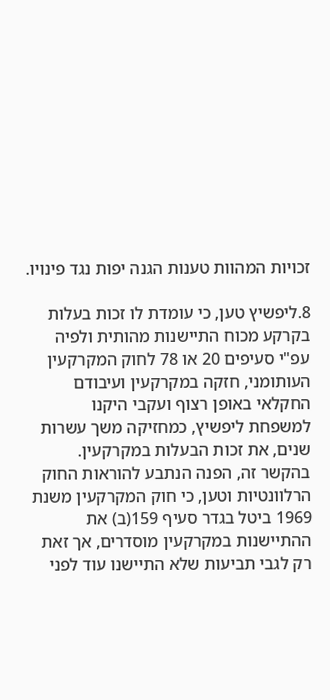זכויות המהוות טענות הגנה יפות נגד פינויו.

8.ליפשיץ טען, כי עומדת לו זכות בעלות בקרקע מכוח התיישנות מהותית ולפיה עפ"י סעיפים 20 או 78 לחוק המקרקעין העותומני, חזקה במקרקעין ועיבודם החקלאי באופן רצוף ועקבי היקנו למשפחת ליפשיץ, כמחזיקה משך עשרות שנים, את זכות הבעלות במקרקעין. בהקשר זה, הפנה הנתבע להוראות החוק הרלוונטיות וטען, כי חוק המקרקעין משנת 1969 ביטל בגדר סעיף 159(ב) את ההתיישנות במקרקעין מוסדרים, אך זאת רק לגבי תביעות שלא התיישנו עוד לפני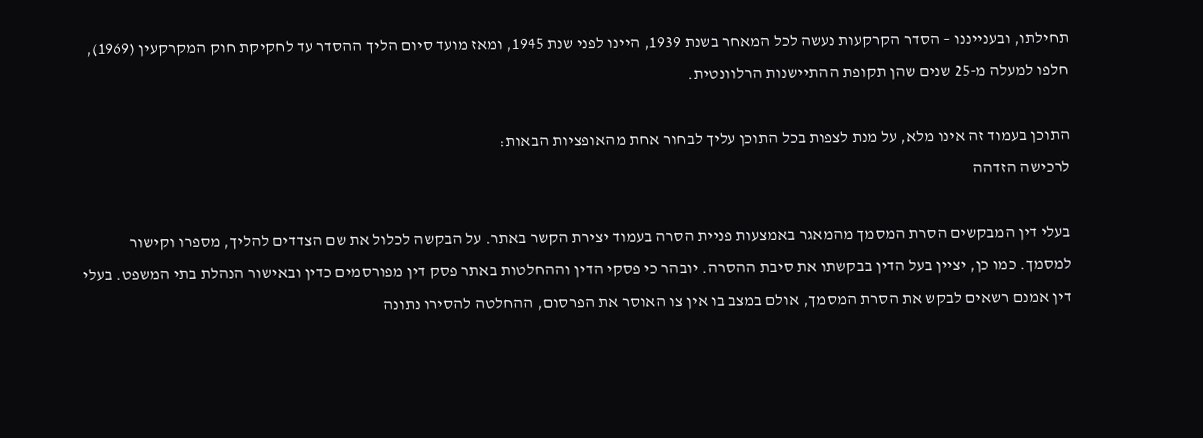תחילתו, ובענייננו – הסדר הקרקעות נעשה לכל המאחר בשנת 1939, היינו לפני שנת 1945, ומאז מועד סיום הליך ההסדר עד לחקיקת חוק המקרקעין (1969), חלפו למעלה מ-25 שנים שהן תקופת ההתיישנות הרלוונטית.

התוכן בעמוד זה אינו מלא, על מנת לצפות בכל התוכן עליך לבחור אחת מהאופציות הבאות:
לרכישה הזדהה

בעלי דין המבקשים הסרת המסמך מהמאגר באמצעות פניית הסרה בעמוד יצירת הקשר באתר. על הבקשה לכלול את שם הצדדים להליך, מספרו וקישור למסמך. כמו כן, יציין בעל הדין בבקשתו את סיבת ההסרה. יובהר כי פסקי הדין וההחלטות באתר פסק דין מפורסמים כדין ובאישור הנהלת בתי המשפט. בעלי דין אמנם רשאים לבקש את הסרת המסמך, אולם במצב בו אין צו האוסר את הפרסום, ההחלטה להסירו נתונה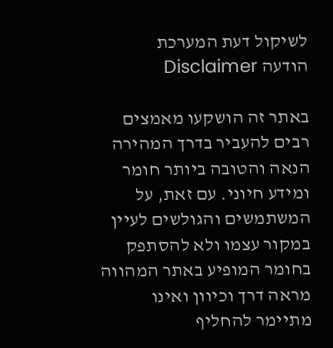לשיקול דעת המערכת
הודעה Disclaimer

באתר זה הושקעו מאמצים רבים להעביר בדרך המהירה הנאה והטובה ביותר חומר ומידע חיוני. עם זאת, על המשתמשים והגולשים לעיין במקור עצמו ולא להסתפק בחומר המופיע באתר המהווה מראה דרך וכיוון ואינו מתיימר להחליף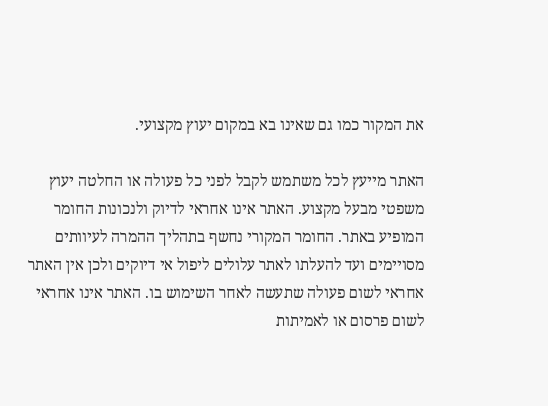את המקור כמו גם שאינו בא במקום יעוץ מקצועי.

האתר מייעץ לכל משתמש לקבל לפני כל פעולה או החלטה יעוץ משפטי מבעל מקצוע. האתר אינו אחראי לדיוק ולנכונות החומר המופיע באתר. החומר המקורי נחשף בתהליך ההמרה לעיוותים מסויימים ועד להעלתו לאתר עלולים ליפול אי דיוקים ולכן אין האתר אחראי לשום פעולה שתעשה לאחר השימוש בו. האתר אינו אחראי לשום פרסום או לאמיתות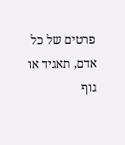פרטים של כל אדם, תאגיד או גוף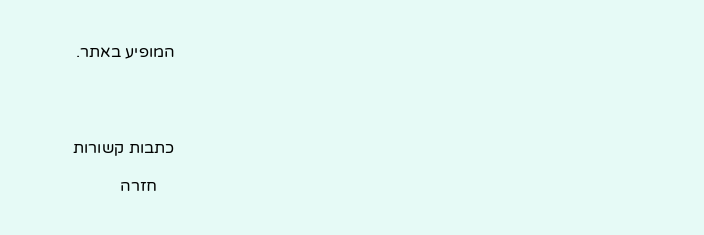המופיע באתר.




כתבות קשורות

    חזרה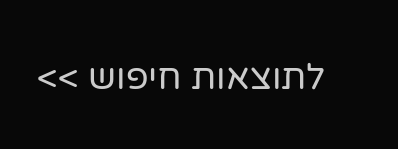לתוצאות חיפוש >>